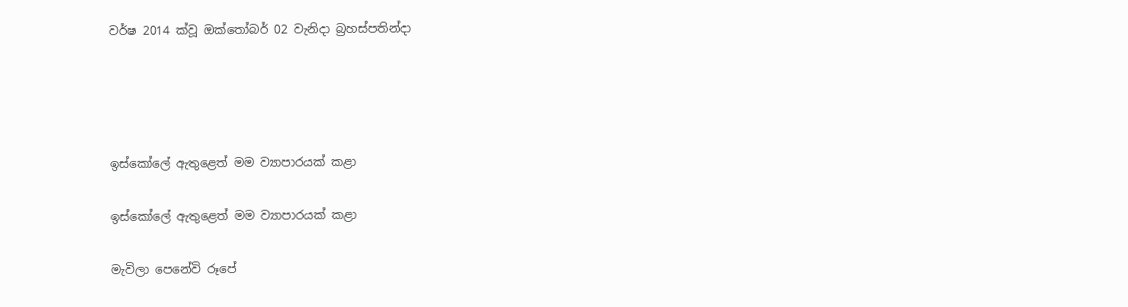වර්ෂ 2014 ක්වූ ඔක්තෝබර් 02 වැනිදා බ්‍රහස්පතින්දා




ඉස්කෝලේ ඇතුළෙත් මම ව්‍යාපාරයක් කළා

ඉස්කෝලේ ඇතුළෙත් මම ව්‍යාපාරයක් කළා

මැවිලා පෙනේවි රූපේ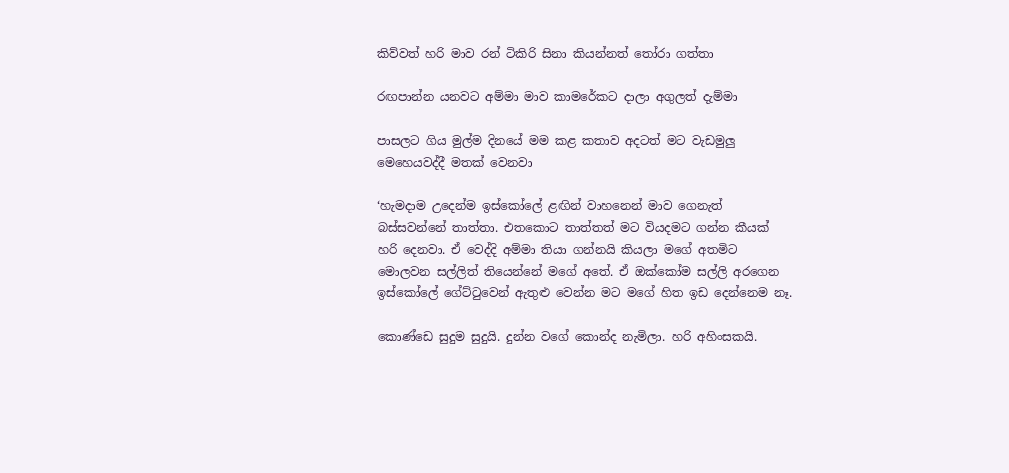කිව්වත් හරි මාව රන් ටිකිරි සිනා කියන්නත් තෝරා ගත්තා

රඟපාන්න යනවට අම්මා මාව කාමරේකට දාලා අගුලත් දැම්මා

පාසලට ගිය මුල්ම දිනයේ මම කළ කතාව අදටත් මට වැඩමුලු මෙහෙයවද්දී මතක් වෙනවා

‘හැමදාම උදෙන්ම ඉස්කෝලේ ළඟින් වාහනෙන් මාව ගෙනැත් බස්සවන්නේ තාත්තා. එතකොට තාත්තත් මට වියදමට ගන්න කීයක් හරි දෙනවා. ඒ වෙද්දි අම්මා තියා ගන්නයි කියලා මගේ අතමිට මොලවන සල්ලිත් තියෙන්නේ මගේ අතේ. ඒ ඔක්කෝම සල්ලි අරගෙන ඉස්කෝලේ ගේට්ටුවෙන් ඇතුළු වෙන්න මට මගේ හිත ඉඩ දෙන්නෙම නෑ.

කොණ්ඩෙ සුදුම සුදුයි. දුන්න වගේ කොන්ද නැමිලා. හරි අහිංසකයි.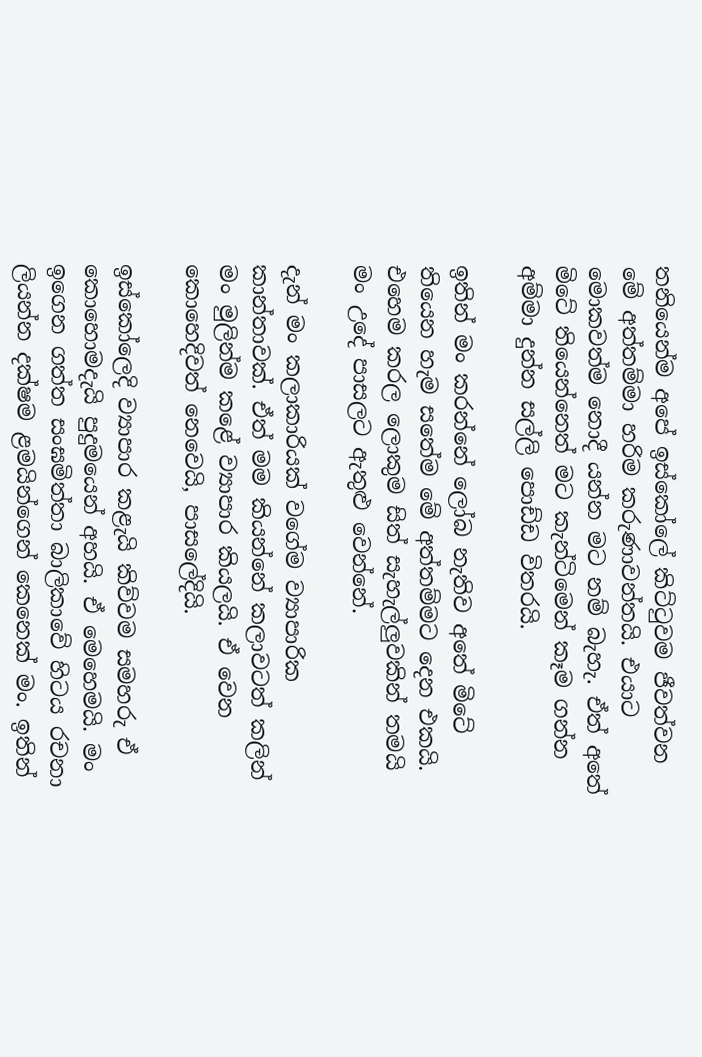තනියෙන්ම අපේ ඉස්කෝලේ කිට්ටුවම ජීවත්වන මේ අත්තම්මා හරිම කරුණාවන්තයි. එයාට මොකවත්ම නොදී යන්න මට නම් බැහැ. ඒත් අතේ මිටේ තියෙන්නෙත් මට කැන්ටිමෙන් කෑම ගන්න අම්මා දුන්න සල්ලි පොඩ්ඩ විතරයි.

ඉතින් මං කරන්නේ ලෝබ නැතිව අතේ මිටේ තියෙන හැම සතේම මේ අත්තම්මට දෙන එකයි. එහෙම කරල ලොකුම සිත් සැහැල්ලුවකින් තමයි මං උදේ පාසලට ඇතුළු වෙන්නේ.

දැන් මං කලාකාරියක් වගේම ව්‍යාපාරික කාන්තාවක්. ඒත් මම කියන්නේ කලාවටත් කලින් මං මුලින්ම කළේ ව්‍යාපාර කියලයි. ඒ වෙන කොහෙදිවත් නෙවෙයි, පාසලේදියි.

ඉස්කෝලෙදි ව්‍යාපාර කළැයි කිව්වම සමහරු ඒ කොහොමදැයි පුදුමයෙන් අහයි. ඒ මෙහෙමයි. මං ඉගෙන ගත්ත සංඝමිත්තා බාලිකාවේ හිටය රචනා ලියන්න දක්ෂම ළමයින්ගෙන් කෙනෙක් මං. ඉතින්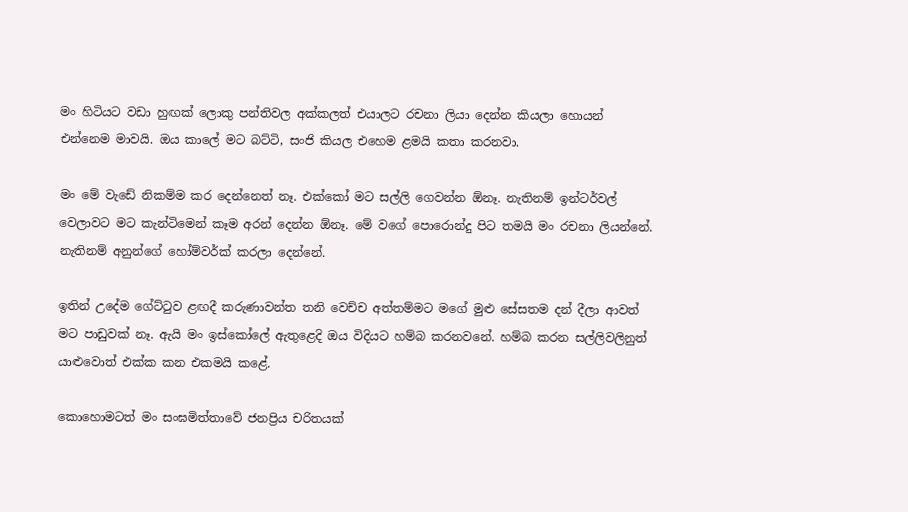මං හිටියට වඩා හුඟක් ලොකු පන්තිවල අක්කලත් එයාලට රචනා ලියා දෙන්න කියලා හොයන් එන්නෙම මාවයි. ඔය කාලේ මට බට්ටි, සංජි කියල එහෙම ළමයි කතා කරනවා.

මං මේ වැඩේ නිකම්ම කර දෙන්නෙත් නෑ. එක්කෝ මට සල්ලි ගෙවන්න ඕනෑ. නැතිනම් ඉන්ටර්වල් වෙලාවට මට කැන්ටිමෙන් කෑම අරන් දෙන්න ඕනෑ. මේ වගේ පොරොන්දු පිට තමයි මං රචනා ලියන්නේ. නැතිනම් අනුන්ගේ හෝම්වර්ක් කරලා දෙන්නේ.

ඉතින් උදේම ගේට්ටුව ළඟදී කරුණාවන්ත තනි වෙච්ච අත්තම්මට මගේ මුළු සේසතම දන් දීලා ආවත් මට පාඩුවක් නෑ. ඇයි මං ඉස්කෝලේ ඇතුළෙදි ඔය විදියට හම්බ කරනවනේ. හම්බ කරන සල්ලිවලිනුත් යාළුවොත් එක්ක කන එකමයි කළේ.

කොහොමටත් මං සංඝමිත්තාවේ ජනප්‍රිය චරිතයක්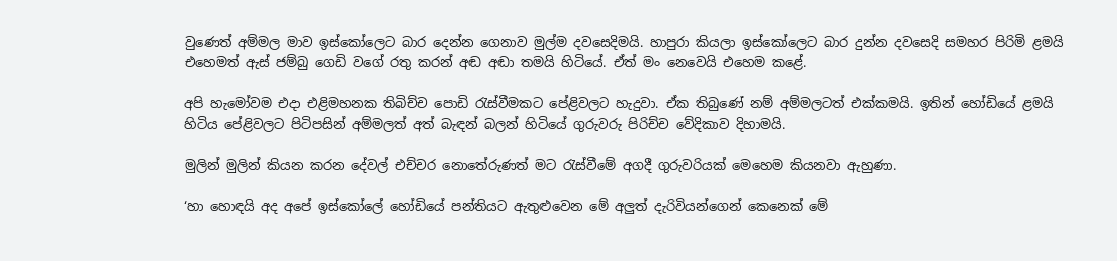වුණෙත් අම්මල මාව ඉස්කෝලෙට බාර දෙන්න ගෙනාව මුල්ම දවසෙදිමයි. හාපුරා කියලා ඉස්කෝලෙට බාර දුන්න දවසෙදි සමහර පිරිමි ළමයි එහෙමත් ඇස් ජම්බු ගෙඩි වගේ රතු කරන් අඬ අඬා තමයි හිටියේ. ඒත් මං නෙවෙයි එහෙම කළේ.

අපි හැමෝවම එදා එළිමහනක තිබිච්ච පොඩි රැස්වීමකට පේළිවලට හැදුවා. ඒක තිබුණේ නම් අම්මලටත් එක්කමයි. ඉතින් හෝඩියේ ළමයි හිටිය පේළිවලට පිටිපසින් අම්මලත් අත් බැඳන් බලන් හිටියේ ගුරුවරු පිරිච්ච වේදිකාව දිහාමයි.

මුලින් මුලින් කියන කරන දේවල් එච්චර නොතේරුණත් මට රැස්වීමේ අගදී ගුරුවරියක් මෙහෙම කියනවා ඇහුණා.

‘හා හොඳයි අද අපේ ඉස්කෝලේ හෝඩියේ පන්තියට ඇතුළුවෙන මේ අලුත් දැරිවියන්ගෙන් කෙනෙක් මේ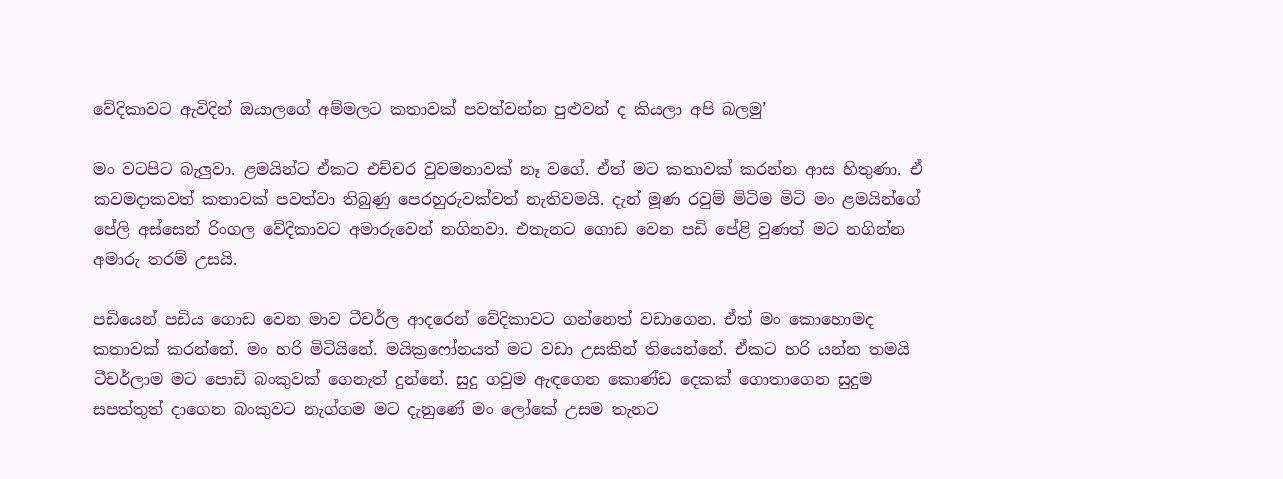වේදිකාවට ඇවිදින් ඔයාලගේ අම්මලට කතාවක් පවත්වන්න පුළුවන් ද කියලා අපි බලමු’

මං වටපිට බැලුවා. ළමයින්ට ඒකට එච්චර වුවමනාවක් නෑ වගේ. ඒත් මට කතාවක් කරන්න ආස හිතුණා. ඒ කවමදාකවත් කතාවක් පවත්වා තිබුණු පෙරහුරුවක්වත් නැතිවමයි. දැන් මූණ රවුම් මිටිම මිටි මං ළමයින්ගේ පේලි අස්සෙන් රිංගල වේදිකාවට අමාරුවෙන් නගිනවා. එතැනට ගොඩ වෙන පඩි පේළි වුණත් මට නගින්න අමාරු තරම් උසයි.

පඩියෙන් පඩිය ගොඩ වෙන මාව ටීචර්ල ආදරෙන් වේදිකාවට ගන්නෙත් වඩාගෙන. ඒත් මං කොහොමද කතාවක් කරන්නේ. මං හරි මිටියිනේ. මයික්‍රෆෝනයත් මට වඩා උසකින් තියෙන්නේ. ඒකට හරි යන්න තමයි ටීචර්ලාම මට පොඩි බංකුවක් ගෙනැත් දුන්නේ. සුදු ගවුම ඇඳගෙන කොණ්ඩ දෙකක් ගොතාගෙන සුදුම සපත්තුත් දාගෙන බංකුවට නැග්ගම මට දැනුණේ මං ලෝකේ උසම තැනට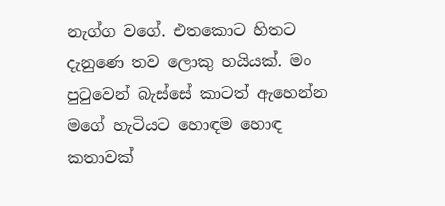නැග්ග වගේ. එතකොට හිතට දැනුණෙ තව ලොකු හයියක්. මං පුටුවෙන් බැස්සේ කාටත් ඇහෙන්න මගේ හැටියට හොඳම හොඳ කතාවක්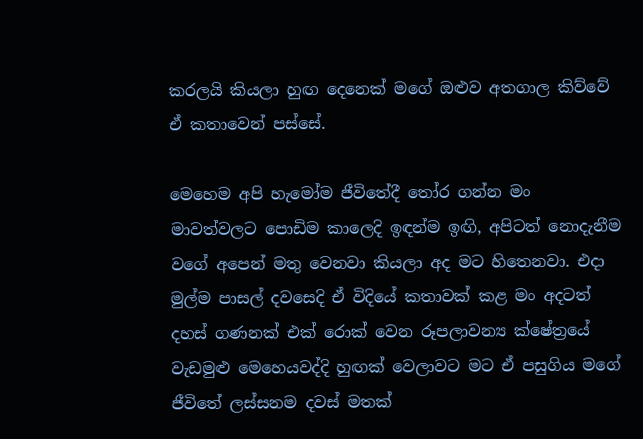කරලයි කියලා හුඟ දෙනෙක් මගේ ඔළුව අතගාල කිව්වේ ඒ කතාවෙන් පස්සේ.

මෙහෙම අපි හැමෝම ජීවිතේදී තෝර ගන්න මං මාවත්වලට පොඩිම කාලෙදි ඉඳන්ම ඉඟි, අපිටත් නොදැනීම වගේ අපෙන් මතු වෙනවා කියලා අද මට හිතෙනවා. එදා මුල්ම පාසල් දවසෙදි ඒ විදියේ කතාවක් කළ මං අදටත් දහස් ගණනක් එක් රොක් වෙන රූපලාවන්‍ය ක්ෂේත්‍රයේ වැඩමුළු මෙහෙයවද්දි හුඟක් වෙලාවට මට ඒ පසුගිය මගේ ජීවිතේ ලස්සනම දවස් මතක්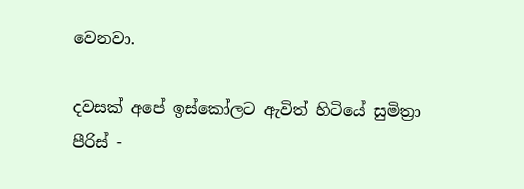වෙනවා.

දවසක් අපේ ඉස්කෝලට ඇවිත් හිටියේ සුමිත්‍රා පීරිස් -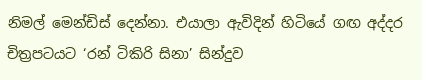නිමල් මෙන්ඩිස් දෙන්නා. එයාලා ඇවිදින් හිටියේ ගඟ අද්දර චිත්‍රපටයට ‘රන් ටිකිරි සිනා’ සින්දුව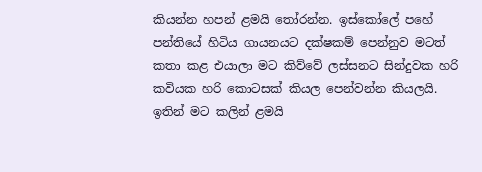කියන්න හපන් ළමයි තෝරන්න. ඉස්කෝලේ පහේ පන්තියේ හිටිය ගායනයට දක්ෂකම් පෙන්නුව මටත් කතා කළ එයාලා මට කිව්වේ ලස්සනට සින්දුවක හරි කවියක හරි කොටසක් කියල පෙන්වන්න කියලයි. ඉතින් මට කලින් ළමයි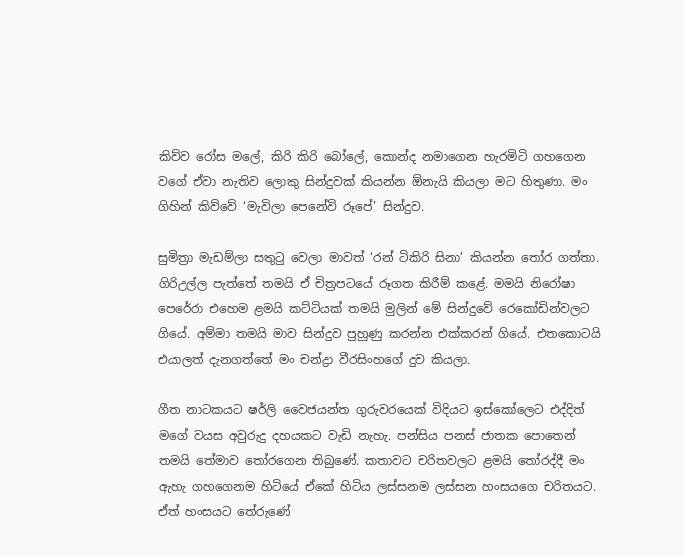කිව්ව රෝස මලේ, කිරි කිරි බෝලේ, කොන්ද නමාගෙන හැරමිටි ගහගෙන වගේ ඒවා නැතිව ලොකු සින්දුවක් කියන්න ඕනැයි කියලා මට හිතුණා. මං ගිහින් කිව්වේ ‘මැවිලා පෙනේවි රූපේ’ සින්දුව.

සුමිත්‍රා මැඩම්ලා සතුටු වෙලා මාවත් ‘රන් ටිකිරි සිනා’ කියන්න තෝර ගත්තා. ගිරිඋල්ල පැත්තේ තමයි ඒ චිත්‍රපටයේ රූගත කිරීම් කළේ. මමයි නිරෝෂා පෙරේරා එහෙම ළමයි කට්ටියක් තමයි මුලින් මේ සින්දුවේ රෙකෝඩින්වලට ගියේ. අම්මා තමයි මාව සින්දුව පුහුණු කරන්න එක්කරන් ගියේ. එතකොටයි එයාලත් දැනගත්තේ මං චන්ද්‍රා වීරසිංහගේ දුව කියලා.

ගීත නාටකයට ෂර්ලි වෛජයන්ත ගුරුවරයෙක් විදියට ඉස්කෝලෙට එද්දිත් මගේ වයස අවුරුදු දහයකට වැඩි නැහැ. පන්සිය පනස් ජාතක පොතෙන් තමයි තේමාව තෝරගෙන තිබුණේ. කතාවට චරිතවලට ළමයි තෝරද්දී මං ඇහැ ගහගෙනම හිටියේ ඒකේ හිටිය ලස්සනම ලස්සන හංසයගෙ චරිතයට. ඒත් හංසයට තේරුණේ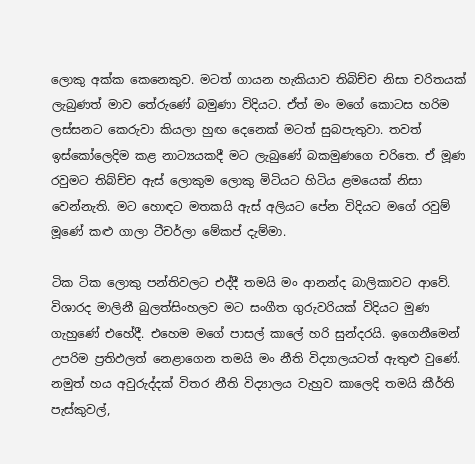ලොකු අක්ක කෙනෙකුව. මටත් ගායන හැකියාව තිබිච්ච නිසා චරිතයක් ලැබුණත් මාව තේරුණේ බමුණා විදියට. ඒත් මං මගේ කොටස හරිම ලස්සනට කෙරුවා කියලා හුඟ දෙනෙක් මටත් සුබපැතුවා. තවත් ඉස්කෝලෙදිම කළ නාට්‍යයකදී මට ලැබුණේ බකමුණගෙ චරිතෙ. ඒ මූණ රවුමට තිබ්ච්ච ඇස් ලොකුම ලොකු මිටියට හිටිය ළමයෙක් නිසා වෙන්නැති. මට හොඳට මතකයි ඇස් අලියට පේන විදියට මගේ රවුම් මූණේ කළු ගාලා ටීචර්ලා මේකප් දැම්මා.

ටික ටික ලොකු පන්තිවලට එද්දී තමයි මං ආනන්ද බාලිකාවට ආවේ. විශාරද මාලිනී බුලත්සිංහලව මට සංගීත ගුරුවරියක් විදියට මුණ ගැහුණේ එහේදී. එහෙම මගේ පාසල් කාලේ හරි සුන්දරයි. ඉගෙනීමෙන් උපරිම ප්‍රතිඵලත් නෙළාගෙන තමයි මං නීති විද්‍යාලයටත් ඇතුළු වුණේ. නමුත් හය අවුරුද්දක් විතර නීති විද්‍යාලය වැහුව කාලෙදි තමයි කීර්ති පැස්කුවල්,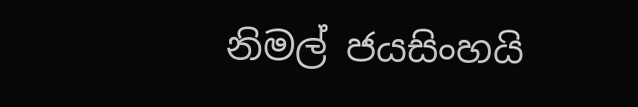නිමල් ජයසිංහයි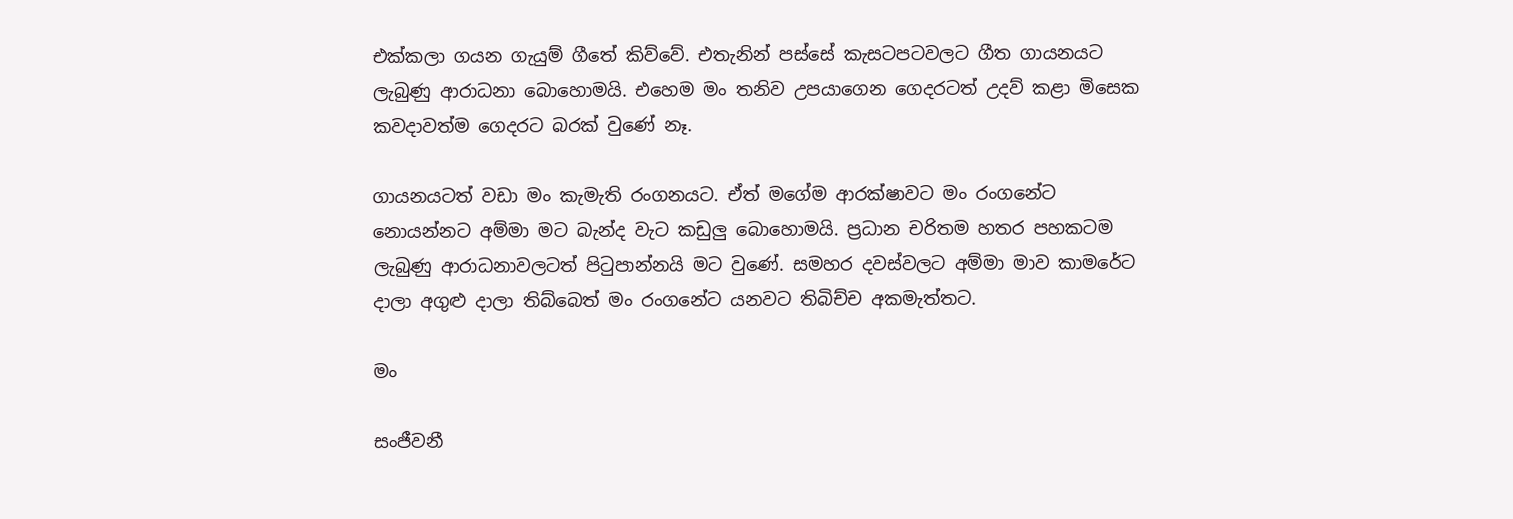එක්කලා ගයන ගැයුම් ගීතේ කිව්වේ. එතැනින් පස්සේ කැසටපටවලට ගීත ගායනයට ලැබුණු ආරාධනා බොහොමයි. එහෙම මං තනිව උපයාගෙන ගෙදරටත් උදව් කළා මිසෙක කවදාවත්ම ගෙදරට බරක් වුණේ නෑ.

ගායනයටත් වඩා මං කැමැති රංගනයට. ඒත් මගේම ආරක්ෂාවට මං රංගනේට නොයන්නට අම්මා මට බැන්ද වැට කඩුලු බොහොමයි. ප්‍රධාන චරිතම හතර පහකටම ලැබුණු ආරාධනාවලටත් පිටුපාන්නයි මට වුණේ. සමහර දවස්වලට අම්මා මාව කාමරේට දාලා අගුළු දාලා තිබ්බෙත් මං රංගනේට යනවට තිබිච්ච අකමැත්තට.

මං

සංජීවනී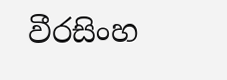වීරසිංහ